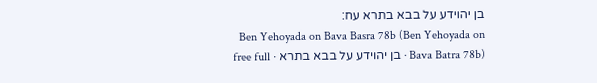בן יהוידע על בבא בתרא עח:
Ben Yehoyada on Bava Basra 78b (Ben Yehoyada on Bava Batra 78b) · בן יהוידע על בבא בתרא · free full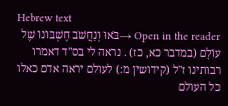Hebrew text
Open in the reader →בֹּאוּ וְנַחֲשֹׁב חֶשְׁבּוֹנוֹ שֶׁל עוֹלָם (במדבר כא, כז) . נראה לי בס"ד דאמרו רבותינו ז"ל (קידושין מ:) לעולם יראה אדם כאלו כל העולם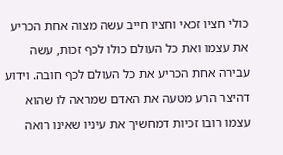כולי חציו זכאי וחציו חייב עשה מצוה אחת הכריע את עצמו ואת כל העולם כולו לכף זכות, עשה עבירה אחת הכריע את כל העולם לכף חובה. וידוע דהיצר הרע מטעה את האדם שמראה לו שהוא עצמו רובו זכיות דמחשיך את עיניו שאינו רואה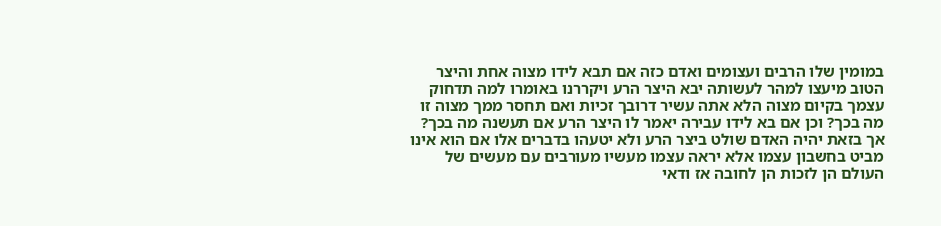במומין שלו הרבים ועצומים ואדם כזה אם תבא לידו מצוה אחת והיצר הטוב מיעצו למהר לעשותה יבא היצר הרע ויקררנו באומרו למה תדחוק עצמך בקיום מצוה הלא אתה עשיר דרובך זכיות ואם תחסר ממך מצוה זו מה בכך? וכן אם בא לידו עבירה יאמר לו היצר הרע אם תעשנה מה בכך? אך בזאת יהיה האדם שולט ביצר הרע ולא יטעהו בדברים אלו אם הוא אינו מביט בחשבון עצמו אלא יראה עצמו מעשיו מעורבים עם מעשים של העולם הן לזכות הן לחובה אז ודאי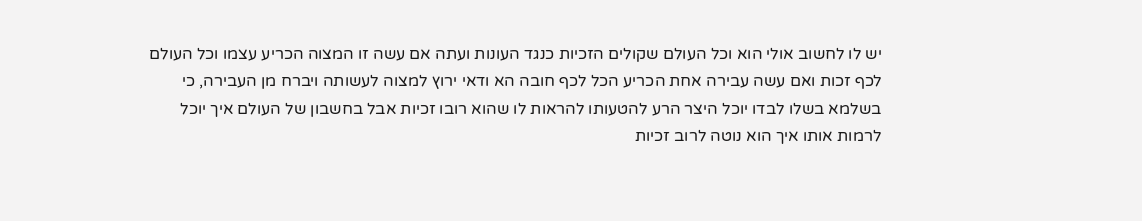יש לו לחשוב אולי הוא וכל העולם שקולים הזכיות כנגד העונות ועתה אם עשה זו המצוה הכריע עצמו וכל העולם לכף זכות ואם עשה עבירה אחת הכריע הכל לכף חובה הא ודאי ירוץ למצוה לעשותה ויברח מן העבירה, כי בשלמא בשלו לבדו יוכל היצר הרע להטעותו להראות לו שהוא רובו זכיות אבל בחשבון של העולם איך יוכל לרמות אותו איך הוא נוטה לרוב זכיות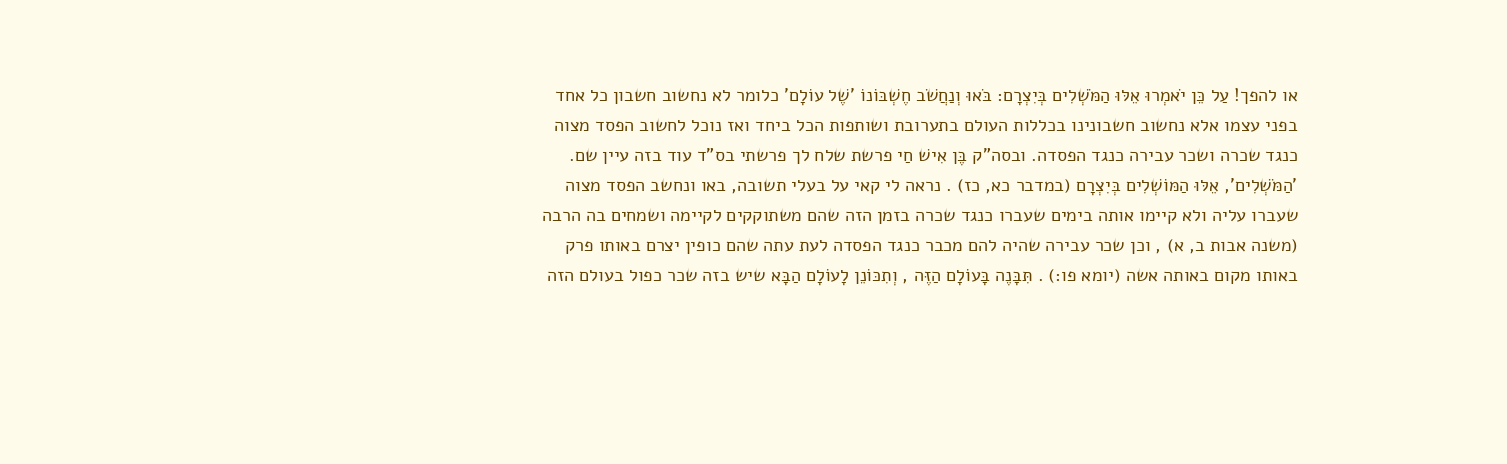או להפך! עַל כֵּן יֹאמְרוּ אֵלּוּ הַמֹּשְׁלִים בְּיִצְרָם: בֹּאוּ וְנַחֲשֹׁב חֶשְׁבּוֹנוֹ 'שֶׁל עוֹלָם' כלומר לא נחשוב חשבון כל אחד בפני עצמו אלא נחשוב חשבונינו בכללות העולם בתערובת ושותפות הכל ביחד ואז נוכל לחשוב הפסד מצוה כנגד שכרה ושכר עבירה כנגד הפסדה. ובסה"ק בֶּן אִישׁ חַי פרשת שלח לך פרשתי בס"ד עוד בזה עיין שם.
'הַמֹּשְׁלִים', אֵלּוּ הַמּוֹשְׁלִים בְּיִצְרָם (במדבר כא, כז) . נראה לי קאי על בעלי תשובה, באו ונחשב הפסד מצוה שעברו עליה ולא קיימו אותה בימים שעברו כנגד שכרה בזמן הזה שהם משתוקקים לקיימה ושמחים בה הרבה (משנה אבות ב, א) , וכן שכר עבירה שהיה להם מכבר כנגד הפסדה לעת עתה שהם כופין יצרם באותו פרק באותו מקום באותה אשה (יומא פו:) . תִּבָּנֶה בָּעוֹלָם הַזֶּה , וְתִכּוֹנֵן לָעוֹלָם הַבָּא שיש בזה שכר כפול בעולם הזה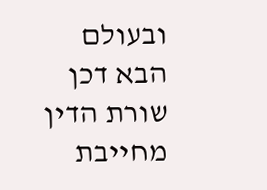ובעולם הבא דכן שורת הדין מחייבת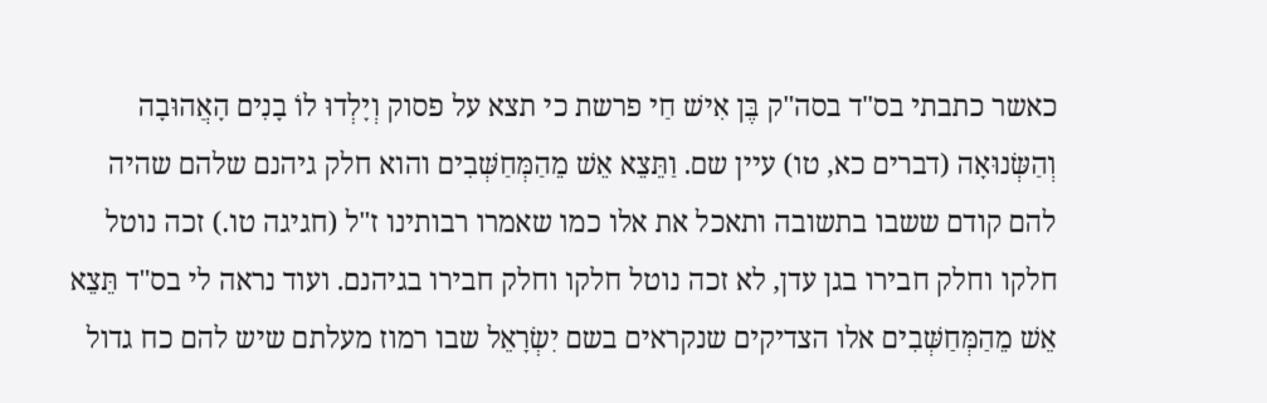כאשר כתבתי בס"ד בסה"ק בֶּן אִישׁ חַי פרשת כי תצא על פסוק וְיָלְדוּ לוֹ בָנִים הָאֲהוּבָה וְהַשְּׂנוּאָה (דברים כא, טו) עיין שם. וַתֵּצֵא אֵשׁ מֵהַמְּחַשְּׁבִים והוא חלק גיהנם שלהם שהיה להם קודם ששבו בתשובה ותאכל את אלו כמו שאמרו רבותינו ז"ל (חגיגה טו.) זכה נוטל חלקו וחלק חבירו בגן עדן, לא זכה נוטל חלקו וחלק חבירו בגיהנם. ועוד נראה לי בס"ד תֵּצֵא אֵשׁ מֵהַמְּחַשְּׁבִים אלו הצדיקים שנקראים בשם יִשְׂרָאֵל שבו רמוז מעלתם שיש להם כח גדול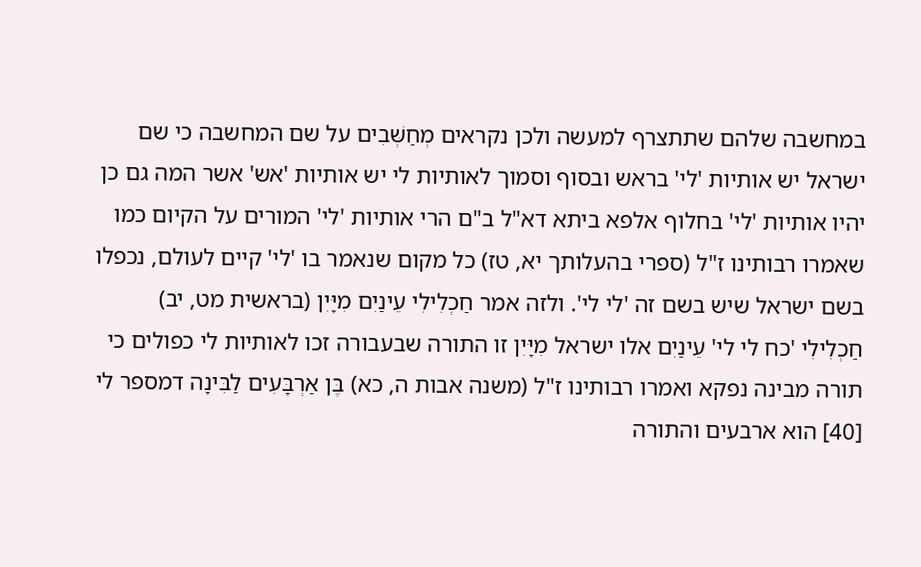במחשבה שלהם שתתצרף למעשה ולכן נקראים מְחַשְּׁבִים על שם המחשבה כי שם ישראל יש אותיות 'לי' בראש ובסוף וסמוך לאותיות לי יש אותיות 'אש' אשר המה גם כן יהיו אותיות 'לי' בחלוף אלפא ביתא דא"ל ב"ם הרי אותיות 'לי' המורים על הקיום כמו שאמרו רבותינו ז"ל (ספרי בהעלותך יא, טז) כל מקום שנאמר בו 'לי' קיים לעולם, נכפלו בשם ישראל שיש בשם זה 'לי לי'. ולזה אמר חַכְלִילִי עֵינַיִם מִיָּיִן (בראשית מט, יב) חַכְלִילִי 'כח לי לי' עֵינַיִם אלו ישראל מִיָּיִן זו התורה שבעבורה זכו לאותיות לי כפולים כי תורה מבינה נפקא ואמרו רבותינו ז"ל (משנה אבות ה, כא) בֶּן אַרְבָּעִים לַבִּינָה דמספר לי [40] הוא ארבעים והתורה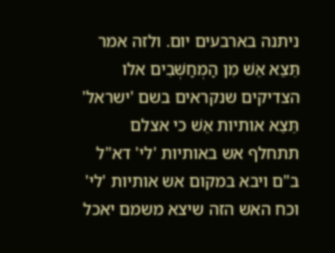ניתנה בארבעים יום. ולזה אמר תֵּצֵא אֵשׁ מִן הַמְחַשְּׁבִים אלו הצדיקים שנקראים בשם 'ישראל' תֵּצֵא אותיות אֵשׁ כי אצלם תתחלף אש באותיות 'לי' דא"ל ב"ם ויבא במקום אש אותיות 'לי' וכח האש הזה שיצא משמם יאכל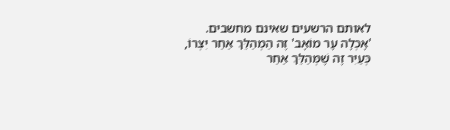לאותם הרשעים שאינם מחשבים.
'אָכְלָה עָר מוֹאָב' זֶה הַמְהַלֵּךְ אַחַר יִצְרוֹ, כְּעַיִר זֶה שֶׁמְּהַלֵּךְ אַחַר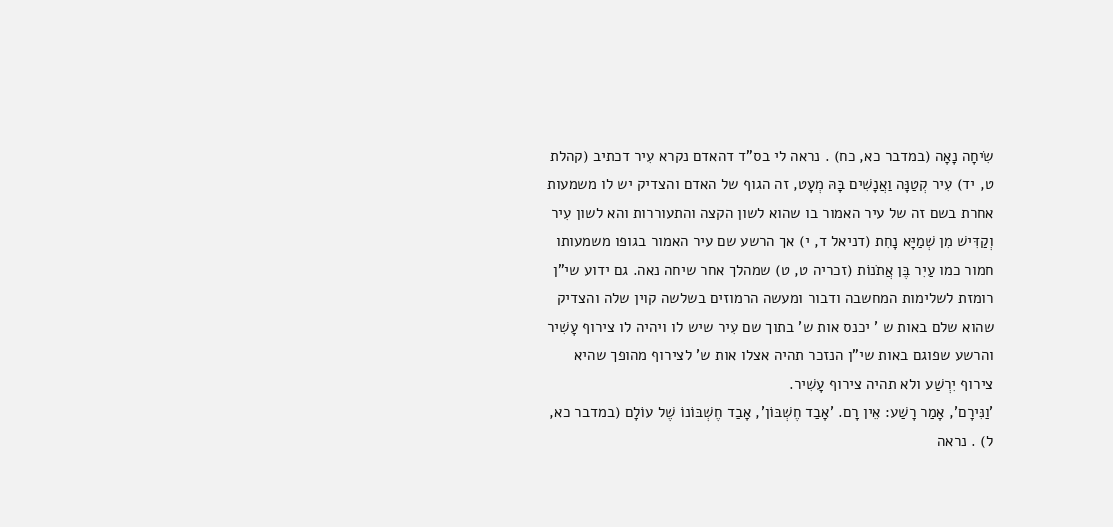שִׂיחָה נָאָה (במדבר כא, כח) . נראה לי בס"ד דהאדם נקרא עִיר דכתיב (קהלת ט, יד) עִיר קְטַנָּה וַאֲנָשִׁים בָּהּ מְעָט, זה הגוף של האדם והצדיק יש לו משמעות אחרת בשם זה של עיר האמור בו שהוא לשון הקצה והתעוררות והא לשון עִיר וְקַדִּישׁ מִן שְׁמַיָּא נָחִת (דניאל ד, י) אך הרשע שם עיר האמור בגופו משמעותו חמור כמו עַיִר בֶּן אֲתֹנוֹת (זכריה ט, ט) שמהלך אחר שיחה נאה. גם ידוע שי"ן רומזת לשלימות המחשבה ודבור ומעשה הרמוזים בשלשה קוין שלה והצדיק שהוא שלם באות ש ' יכנס אות ש' בתוך שם עִיר שיש לו ויהיה לו צירוף עָשִׁיר והרשע שפוגם באות שי"ן הנזכר תהיה אצלו אות ש' לצירוף מהופך שהיא צירוף יִרְשַׁע ולא תהיה צירוף עָשִׁיר.
'וַנִּירָם', אָמַר רָשַׁע: אֵין רָם. 'אָבַד חֶשְׁבּוֹן', אָבַד חֶשְׁבּוֹנוֹ שֶׁל עוֹלָם (במדבר כא, ל) . נראה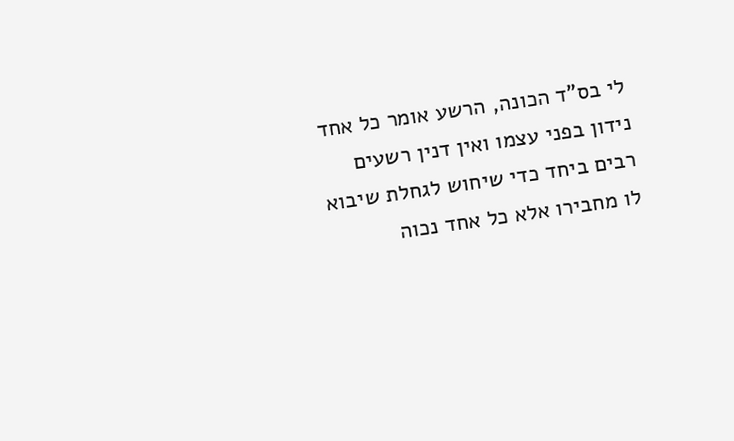לי בס"ד הכונה, הרשע אומר כל אחד נידון בפני עצמו ואין דנין רשעים רבים ביחד כדי שיחוש לגחלת שיבוא לו מחבירו אלא כל אחד נכוה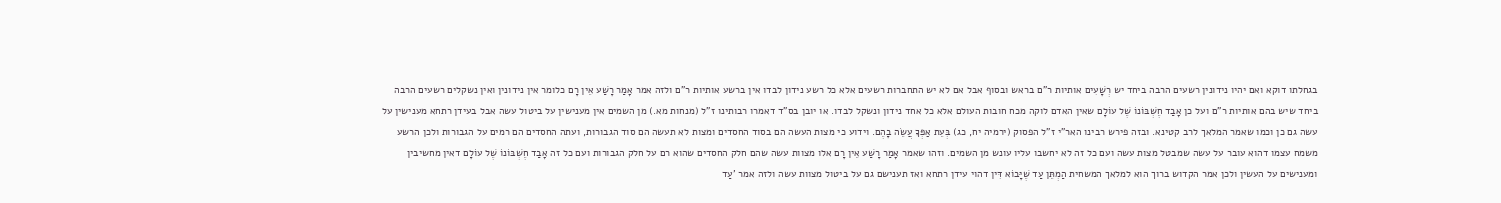בגחלתו דוקא ואם יהיו נידונין רשעים הרבה ביחד יש רְשָׁעִים אותיות ר"ם בראש ובסוף אבל אם לא יש התחברות רשעים אלא כל רשע נידון לבדו אין ברשע אותיות ר"ם ולזה אמר אָמַר רָשַׁע אֵין רָם כלומר אין נידונין ואין נשקלים רשעים הרבה ביחד שיש בהם אותיות ר"ם ועל כן אָבַד חֶשְׁבּוֹנוֹ שֶׁל עוֹלָם שאין האדם לוקה מכח חובות העולם אלא כל אחד נידון ונשקל לבדו. או יובן בס"ד דאמרו רבותינו ז"ל (מנחות מא.) מן השמים אין מענישין על ביטול עשה אבל בעידן רתחא מענישין על עשה גם כן וכמו שאמר המלאך לרב קטינא. ובזה פירש רבינו האר"י ז"ל הפסוק (ירמיה יח, כג) בְּעֵת אַפְּךָ עֲשֵׂה בָהֶם. וידוע כי מצות העשה הם בסוד החסדים ומצות לא תעשה הם סוד הגבורות, ועתה החסדים הם רמים על הגבורות ולכן הרשע משמח עצמו דהוא עובר על עשה שמבטל מצות עשה ועם כל זה לא יחשבו עליו עונש מן השמים. וזהו שאמר אָמַר רָשַׁע אֵין רָם אלו מצוות עשה שהם חלק החסדים שהוא רם על חלק הגבורות ועם כל זה אָבַד חֶשְׁבּוֹנוֹ שֶׁל עוֹלָם דאין מחשיבין ומענישים על העשין ולכן אמר הקדוש ברוך הוא למלאך המשחית הַמְתֵּן עַד שֶׁיָּבוֹא דִּין דהוי עידן רתחא ואז תענישם גם על ביטול מצוות עשה ולזה אמר 'עַד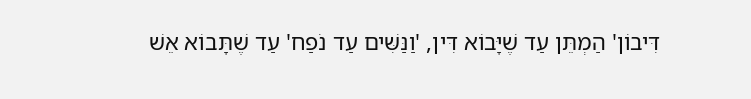דִּיבוֹן' הַמְתֵּן עַד שֶׁיָּבוֹא דִּין, 'וַנַּשִּׁים עַד נֹפַח' עַד שֶׁתָּבוֹא אֵשׁ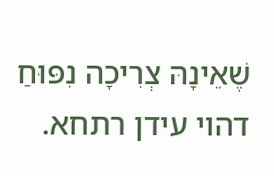שֶׁאֵינָהּ צְרִיכָה נִפּוּחַ דהוי עידן רתחא.